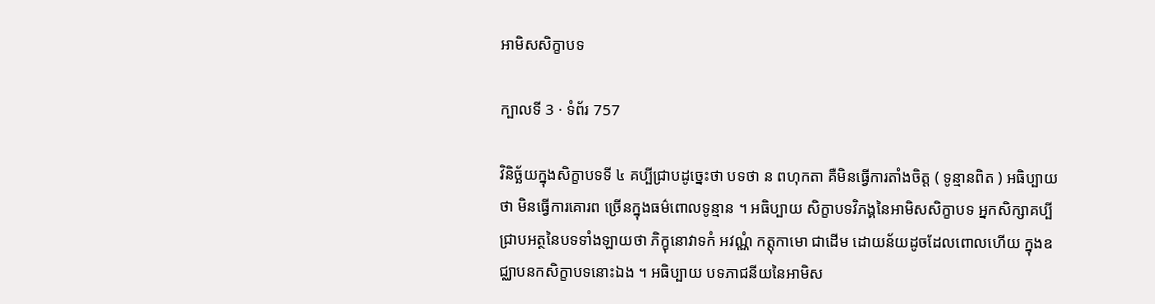អាមិសសិក្ខាបទ

ក្បាលទី 3 · ទំព័រ 757

វិនិច្ឆ័យក្នុងសិក្ខាបទទី ៤ គប្បីជ្រាបដូច្នេះថា បទថា ន ពហុកតា គឺមិនធ្វើការតាំងចិត្ត ( ទូន្មានពិត ) អធិប្បាយថា មិនធ្វើការគោរព ច្រើនក្នុងធម៌ពោលទូន្មាន ។ អធិប្បាយ សិក្ខាបទវិភង្គនៃអាមិសសិក្ខាបទ អ្នកសិក្សាគប្បីជ្រាបអត្ថនៃបទទាំងឡាយថា ភិក្ខុនោវាទកំ អវណ្ណំ កត្តុកាមោ ជាដើម ដោយន័យដូចដែលពោលហើយ ក្នុងឧជ្ឈាបនកសិក្ខាបទនោះឯង ។ អធិប្បាយ បទភាជនីយនៃអាមិស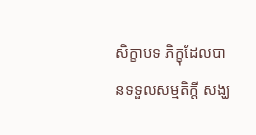សិក្ខាបទ ភិក្ខុដែលបានទទួលសម្មតិក្តី សង្ឃ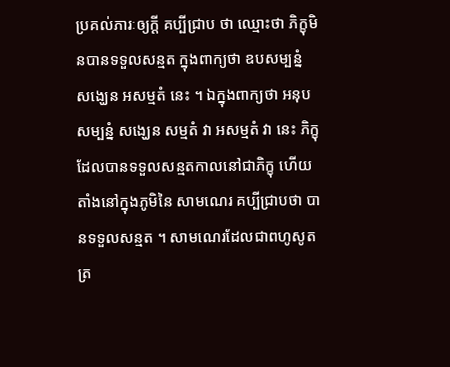ប្រគល់ភារៈឲ្យក្តី គប្បីជ្រាប ថា ឈ្មោះថា ភិក្ខុមិនបានទទួលសន្មត ក្នុងពាក្យថា ឧបសម្បន្នំ សង្ឃេន អសម្មតំ នេះ ។ ឯក្នុងពាក្យថា អនុបសម្បន្នំ សង្ឃេន សម្មតំ វា អសម្មតំ វា នេះ ភិក្ខុដែលបានទទួលសន្មតកាលនៅជាភិក្ខុ ហើយតាំងនៅក្នុងភូមិនៃ សាមណេរ គប្បីជ្រាបថា បានទទួលសន្មត ។ សាមណេរដែលជាពហូសូតត្រ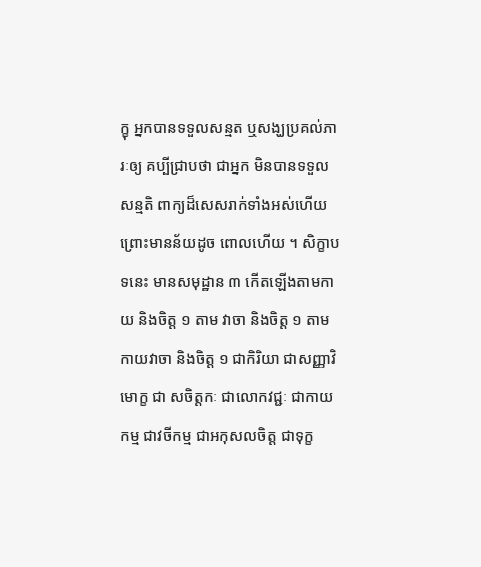ក្ខុ អ្នកបានទទួលសន្មត ឬសង្ឃប្រគល់ភារៈឲ្យ គប្បីជ្រាបថា ជាអ្នក មិនបានទទួលសន្មតិ ពាក្យដ៏សេសរាក់ទាំងអស់ហើយ ព្រោះមានន័យដូច ពោលហើយ ។ សិក្ខាបទនេះ មានសមុដ្ឋាន ៣ កើតឡើងតាមកាយ និងចិត្ត ១ តាម វាចា និងចិត្ត ១ តាមកាយវាចា និងចិត្ត ១ ជាកិរិយា ជាសញ្ញាវិមោក្ខ ជា សចិត្តកៈ ជាលោកវជ្ជៈ ជាកាយកម្ម ជាវចីកម្ម ជាអកុសលចិត្ត ជាទុក្ខ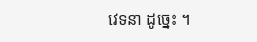វេទនា ដូច្នេះ ។